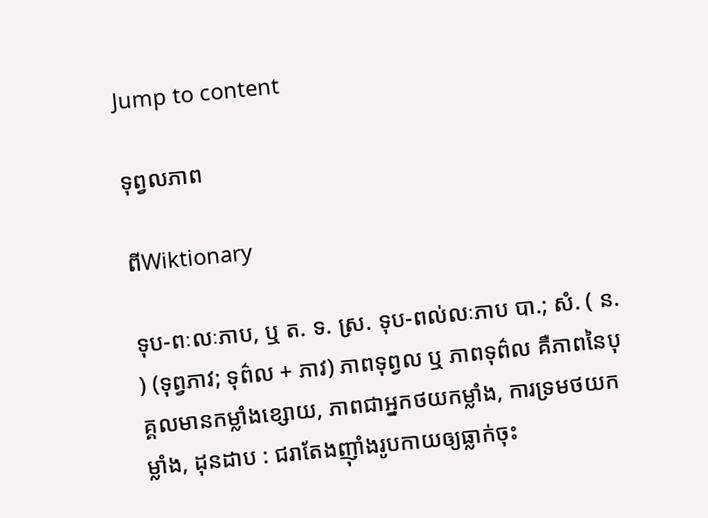Jump to content

ទុព្វលភាព

ពីWiktionary

ទុប-ពៈលៈភាប, ឬ ត. ទ. ស្រ. ទុប-ពល់លៈភាប បា.; សំ. ( ន. ) (ទុព្វភាវ; ទុព៌ល + ភាវ) ភាពទុព្វល ឬ ភាពទុព៌ល គឺភាពនៃបុគ្គលមានកម្លាំងខ្សោយ, ភាពជាអ្នកថយកម្លាំង, ការទ្រមថយកម្លាំង, ដុនដាប : ជរាតែងញ៉ាំងរូបកាយឲ្យធ្លាក់ចុះ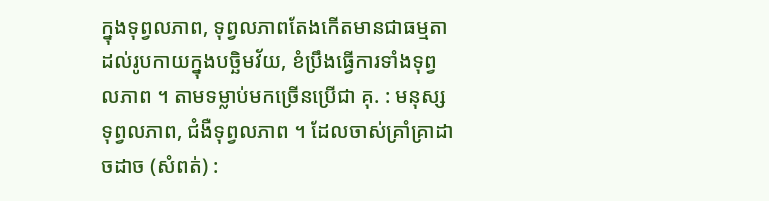ក្នុងទុព្វលភាព, ទុព្វលភាពតែងកើតមានជាធម្មតា ដល់រូបកាយក្នុងបច្ឆិមវ័យ, ខំប្រឹងធ្វើការទាំងទុព្វលភាព ។ តាមទម្លាប់មកច្រើនប្រើជា គុ. : មនុស្សទុព្វលភាព, ជំងឺទុព្វលភាព ។ ដែលចាស់គ្រាំគ្រាដាចដាច (សំពត់) :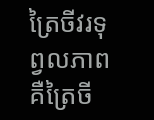ត្រៃចីវរទុព្វលភាព គឺត្រៃចី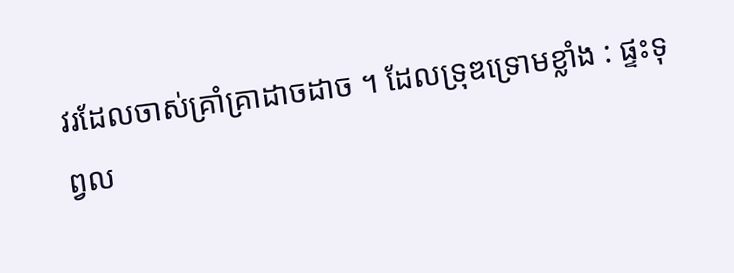វរដែលចាស់គ្រាំគ្រាដាចដាច ។ ដែលទ្រុឌទ្រោមខ្លាំង : ផ្ទះទុព្វល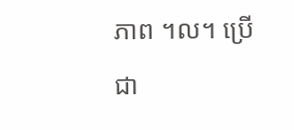ភាព ។ល។ ប្រើជា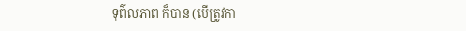ទុព៌លភាព ក៏បាន (បើត្រូវកា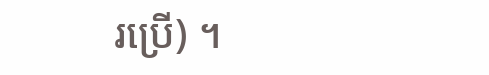រប្រើ) ។